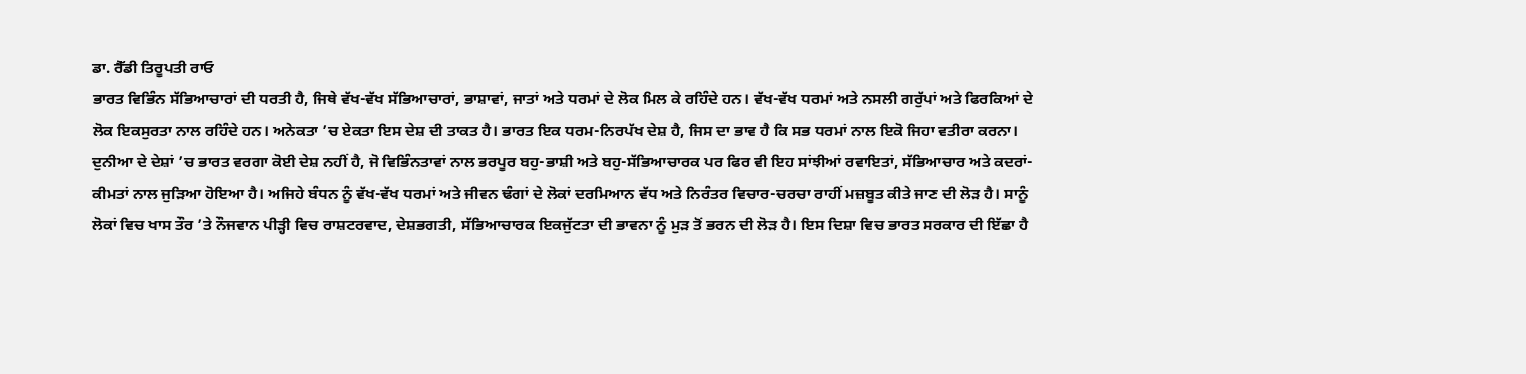ਡਾ. ਰੈੱਡੀ ਤਿਰੂਪਤੀ ਰਾਓ
ਭਾਰਤ ਵਿਭਿੰਨ ਸੱਭਿਆਚਾਰਾਂ ਦੀ ਧਰਤੀ ਹੈ, ਜਿਥੇ ਵੱਖ-ਵੱਖ ਸੱਭਿਆਚਾਰਾਂ, ਭਾਸ਼ਾਵਾਂ, ਜਾਤਾਂ ਅਤੇ ਧਰਮਾਂ ਦੇ ਲੋਕ ਮਿਲ ਕੇ ਰਹਿੰਦੇ ਹਨ। ਵੱਖ-ਵੱਖ ਧਰਮਾਂ ਅਤੇ ਨਸਲੀ ਗਰੁੱਪਾਂ ਅਤੇ ਫਿਰਕਿਆਂ ਦੇ ਲੋਕ ਇਕਸੁਰਤਾ ਨਾਲ ਰਹਿੰਦੇ ਹਨ। ਅਨੇਕਤਾ ’ਚ ਏਕਤਾ ਇਸ ਦੇਸ਼ ਦੀ ਤਾਕਤ ਹੈ। ਭਾਰਤ ਇਕ ਧਰਮ-ਨਿਰਪੱਖ ਦੇਸ਼ ਹੈ, ਜਿਸ ਦਾ ਭਾਵ ਹੈ ਕਿ ਸਭ ਧਰਮਾਂ ਨਾਲ ਇਕੋ ਜਿਹਾ ਵਤੀਰਾ ਕਰਨਾ। ਦੁਨੀਆ ਦੇ ਦੇਸ਼ਾਂ ’ਚ ਭਾਰਤ ਵਰਗਾ ਕੋਈ ਦੇਸ਼ ਨਹੀਂ ਹੈ, ਜੋ ਵਿਭਿੰਨਤਾਵਾਂ ਨਾਲ ਭਰਪੂਰ ਬਹੁ-ਭਾਸ਼ੀ ਅਤੇ ਬਹੁ-ਸੱਭਿਆਚਾਰਕ ਪਰ ਫਿਰ ਵੀ ਇਹ ਸਾਂਝੀਆਂ ਰਵਾਇਤਾਂ, ਸੱਭਿਆਚਾਰ ਅਤੇ ਕਦਰਾਂ-ਕੀਮਤਾਂ ਨਾਲ ਜੁੜਿਆ ਹੋਇਆ ਹੈ। ਅਜਿਹੇ ਬੰਧਨ ਨੂੰ ਵੱਖ-ਵੱਖ ਧਰਮਾਂ ਅਤੇ ਜੀਵਨ ਢੰਗਾਂ ਦੇ ਲੋਕਾਂ ਦਰਮਿਆਨ ਵੱਧ ਅਤੇ ਨਿਰੰਤਰ ਵਿਚਾਰ-ਚਰਚਾ ਰਾਹੀਂ ਮਜ਼ਬੂਤ ਕੀਤੇ ਜਾਣ ਦੀ ਲੋੜ ਹੈ। ਸਾਨੂੰ ਲੋਕਾਂ ਵਿਚ ਖਾਸ ਤੌਰ ’ਤੇ ਨੌਜਵਾਨ ਪੀੜ੍ਹੀ ਵਿਚ ਰਾਸ਼ਟਰਵਾਦ, ਦੇਸ਼ਭਗਤੀ, ਸੱਭਿਆਚਾਰਕ ਇਕਜੁੱਟਤਾ ਦੀ ਭਾਵਨਾ ਨੂੰ ਮੁੜ ਤੋਂ ਭਰਨ ਦੀ ਲੋੜ ਹੈ। ਇਸ ਦਿਸ਼ਾ ਵਿਚ ਭਾਰਤ ਸਰਕਾਰ ਦੀ ਇੱਛਾ ਹੈ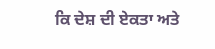ਕਿ ਦੇਸ਼ ਦੀ ਏਕਤਾ ਅਤੇ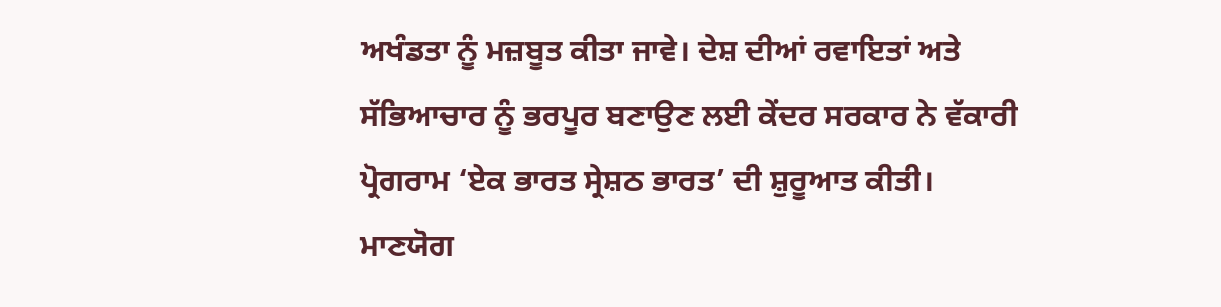ਅਖੰਡਤਾ ਨੂੰ ਮਜ਼ਬੂਤ ਕੀਤਾ ਜਾਵੇ। ਦੇਸ਼ ਦੀਆਂ ਰਵਾਇਤਾਂ ਅਤੇ ਸੱਭਿਆਚਾਰ ਨੂੰ ਭਰਪੂਰ ਬਣਾਉਣ ਲਈ ਕੇਂਦਰ ਸਰਕਾਰ ਨੇ ਵੱਕਾਰੀ ਪ੍ਰੋਗਰਾਮ ‘ਏਕ ਭਾਰਤ ਸ੍ਰੇਸ਼ਠ ਭਾਰਤ’ ਦੀ ਸ਼ੁਰੂਆਤ ਕੀਤੀ।
ਮਾਣਯੋਗ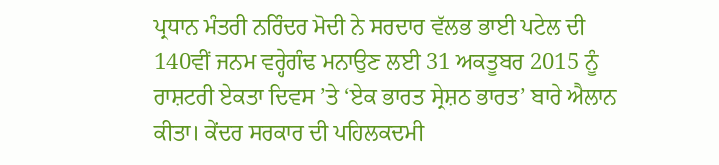ਪ੍ਰਧਾਨ ਮੰਤਰੀ ਨਰਿੰਦਰ ਮੋਦੀ ਨੇ ਸਰਦਾਰ ਵੱਲਭ ਭਾਈ ਪਟੇਲ ਦੀ 140ਵੀਂ ਜਨਮ ਵਰ੍ਹੇਗੰਢ ਮਨਾਉਣ ਲਈ 31 ਅਕਤੂਬਰ 2015 ਨੂੰ ਰਾਸ਼ਟਰੀ ਏਕਤਾ ਦਿਵਸ ’ਤੇ ‘ਏਕ ਭਾਰਤ ਸ੍ਰੇਸ਼ਠ ਭਾਰਤ’ ਬਾਰੇ ਐਲਾਨ ਕੀਤਾ। ਕੇਂਦਰ ਸਰਕਾਰ ਦੀ ਪਹਿਲਕਦਮੀ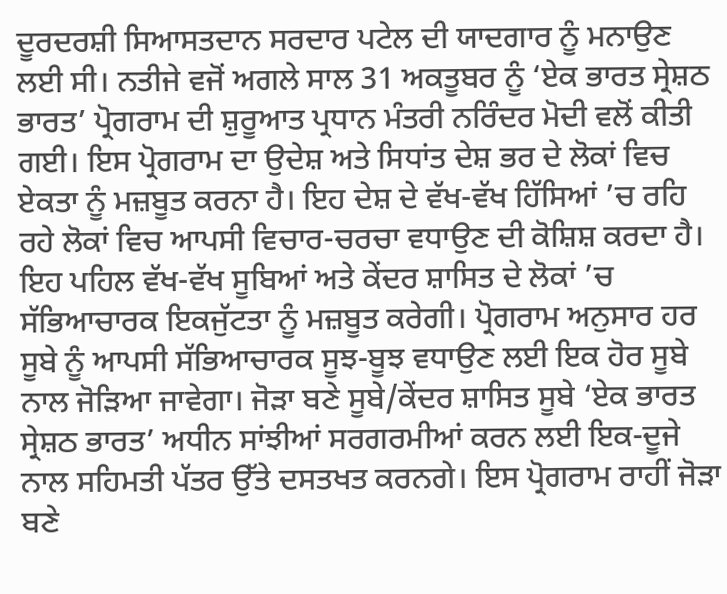ਦੂਰਦਰਸ਼ੀ ਸਿਆਸਤਦਾਨ ਸਰਦਾਰ ਪਟੇਲ ਦੀ ਯਾਦਗਾਰ ਨੂੰ ਮਨਾਉਣ ਲਈ ਸੀ। ਨਤੀਜੇ ਵਜੋਂ ਅਗਲੇ ਸਾਲ 31 ਅਕਤੂਬਰ ਨੂੰ ‘ਏਕ ਭਾਰਤ ਸ੍ਰੇਸ਼ਠ ਭਾਰਤ’ ਪ੍ਰੋਗਰਾਮ ਦੀ ਸ਼ੁਰੂਆਤ ਪ੍ਰਧਾਨ ਮੰਤਰੀ ਨਰਿੰਦਰ ਮੋਦੀ ਵਲੋਂ ਕੀਤੀ ਗਈ। ਇਸ ਪ੍ਰੋਗਰਾਮ ਦਾ ਉਦੇਸ਼ ਅਤੇ ਸਿਧਾਂਤ ਦੇਸ਼ ਭਰ ਦੇ ਲੋਕਾਂ ਵਿਚ ਏਕਤਾ ਨੂੰ ਮਜ਼ਬੂਤ ਕਰਨਾ ਹੈ। ਇਹ ਦੇਸ਼ ਦੇ ਵੱਖ-ਵੱਖ ਹਿੱਸਿਆਂ ’ਚ ਰਹਿ ਰਹੇ ਲੋਕਾਂ ਵਿਚ ਆਪਸੀ ਵਿਚਾਰ-ਚਰਚਾ ਵਧਾਉਣ ਦੀ ਕੋਸ਼ਿਸ਼ ਕਰਦਾ ਹੈ। ਇਹ ਪਹਿਲ ਵੱਖ-ਵੱਖ ਸੂਬਿਆਂ ਅਤੇ ਕੇਂਦਰ ਸ਼ਾਸਿਤ ਦੇ ਲੋਕਾਂ ’ਚ ਸੱਭਿਆਚਾਰਕ ਇਕਜੁੱਟਤਾ ਨੂੰ ਮਜ਼ਬੂਤ ਕਰੇਗੀ। ਪ੍ਰੋਗਰਾਮ ਅਨੁਸਾਰ ਹਰ ਸੂਬੇ ਨੂੰ ਆਪਸੀ ਸੱਭਿਆਚਾਰਕ ਸੂਝ-ਬੂਝ ਵਧਾਉਣ ਲਈ ਇਕ ਹੋਰ ਸੂਬੇ ਨਾਲ ਜੋੜਿਆ ਜਾਵੇਗਾ। ਜੋੜਾ ਬਣੇ ਸੂਬੇ/ਕੇਂਦਰ ਸ਼ਾਸਿਤ ਸੂਬੇ ‘ਏਕ ਭਾਰਤ ਸ੍ਰੇਸ਼ਠ ਭਾਰਤ’ ਅਧੀਨ ਸਾਂਝੀਆਂ ਸਰਗਰਮੀਆਂ ਕਰਨ ਲਈ ਇਕ-ਦੂਜੇ ਨਾਲ ਸਹਿਮਤੀ ਪੱਤਰ ਉੱਤੇ ਦਸਤਖਤ ਕਰਨਗੇ। ਇਸ ਪ੍ਰੋਗਰਾਮ ਰਾਹੀਂ ਜੋੜਾ ਬਣੇ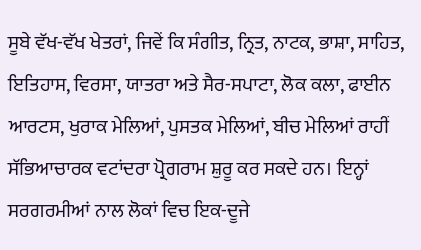ਸੂਬੇ ਵੱਖ-ਵੱਖ ਖੇਤਰਾਂ, ਜਿਵੇਂ ਕਿ ਸੰਗੀਤ, ਨ੍ਰਿਤ, ਨਾਟਕ, ਭਾਸ਼ਾ, ਸਾਹਿਤ, ਇਤਿਹਾਸ, ਵਿਰਸਾ, ਯਾਤਰਾ ਅਤੇ ਸੈਰ-ਸਪਾਟਾ, ਲੋਕ ਕਲਾ, ਫਾਈਨ ਆਰਟਸ, ਖੁਰਾਕ ਮੇਲਿਆਂ, ਪੁਸਤਕ ਮੇਲਿਆਂ, ਬੀਚ ਮੇਲਿਆਂ ਰਾਹੀਂ ਸੱਭਿਆਚਾਰਕ ਵਟਾਂਦਰਾ ਪ੍ਰੋਗਰਾਮ ਸ਼ੁਰੂ ਕਰ ਸਕਦੇ ਹਨ। ਇਨ੍ਹਾਂ ਸਰਗਰਮੀਆਂ ਨਾਲ ਲੋਕਾਂ ਵਿਚ ਇਕ-ਦੂਜੇ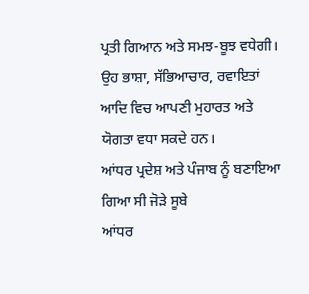ਪ੍ਰਤੀ ਗਿਆਨ ਅਤੇ ਸਮਝ-ਬੂਝ ਵਧੇਗੀ। ਉਹ ਭਾਸ਼ਾ, ਸੱਭਿਆਚਾਰ, ਰਵਾਇਤਾਂ ਆਦਿ ਵਿਚ ਆਪਣੀ ਮੁਹਾਰਤ ਅਤੇ ਯੋਗਤਾ ਵਧਾ ਸਕਦੇ ਹਨ।
ਆਂਧਰ ਪ੍ਰਦੇਸ਼ ਅਤੇ ਪੰਜਾਬ ਨੂੰ ਬਣਾਇਆ ਗਿਆ ਸੀ ਜੋੜੇ ਸੂਬੇ
ਆਂਧਰ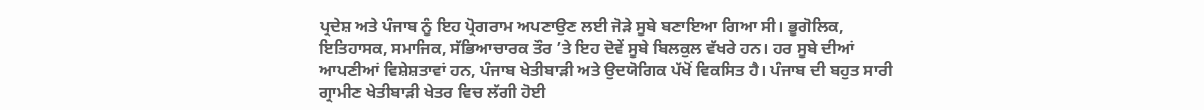ਪ੍ਰਦੇਸ਼ ਅਤੇ ਪੰਜਾਬ ਨੂੰ ਇਹ ਪ੍ਰੋਗਰਾਮ ਅਪਣਾਉਣ ਲਈ ਜੋੜੇ ਸੂਬੇ ਬਣਾਇਆ ਗਿਆ ਸੀ। ਭੂਗੋਲਿਕ, ਇਤਿਹਾਸਕ, ਸਮਾਜਿਕ, ਸੱਭਿਆਚਾਰਕ ਤੌਰ ’ਤੇ ਇਹ ਦੋਵੇਂ ਸੂਬੇ ਬਿਲਕੁਲ ਵੱਖਰੇ ਹਨ। ਹਰ ਸੂਬੇ ਦੀਆਂ ਆਪਣੀਆਂ ਵਿਸ਼ੇਸ਼ਤਾਵਾਂ ਹਨ, ਪੰਜਾਬ ਖੇਤੀਬਾੜੀ ਅਤੇ ਉਦਯੋਗਿਕ ਪੱਖੋਂ ਵਿਕਸਿਤ ਹੈ। ਪੰਜਾਬ ਦੀ ਬਹੁਤ ਸਾਰੀ ਗ੍ਰਾਮੀਣ ਖੇਤੀਬਾੜੀ ਖੇਤਰ ਵਿਚ ਲੱਗੀ ਹੋਈ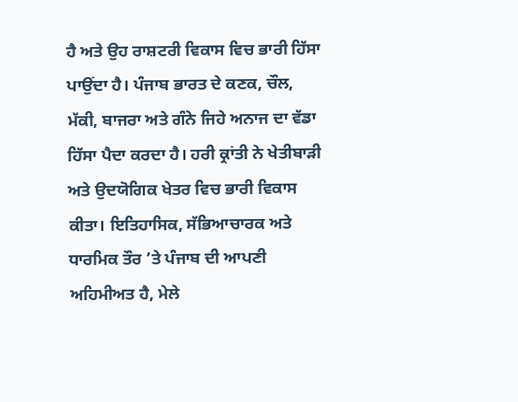ਹੈ ਅਤੇ ਉਹ ਰਾਸ਼ਟਰੀ ਵਿਕਾਸ ਵਿਚ ਭਾਰੀ ਹਿੱਸਾ ਪਾਉਂਦਾ ਹੈ। ਪੰਜਾਬ ਭਾਰਤ ਦੇ ਕਣਕ, ਚੌਲ, ਮੱਕੀ, ਬਾਜਰਾ ਅਤੇ ਗੰਨੇ ਜਿਹੇ ਅਨਾਜ ਦਾ ਵੱਡਾ ਹਿੱਸਾ ਪੈਦਾ ਕਰਦਾ ਹੈ। ਹਰੀ ਕ੍ਰਾਂਤੀ ਨੇ ਖੇਤੀਬਾੜੀ ਅਤੇ ਉਦਯੋਗਿਕ ਖੇਤਰ ਵਿਚ ਭਾਰੀ ਵਿਕਾਸ ਕੀਤਾ। ਇਤਿਹਾਸਿਕ, ਸੱਭਿਆਚਾਰਕ ਅਤੇ ਧਾਰਮਿਕ ਤੌਰ ’ਤੇ ਪੰਜਾਬ ਦੀ ਆਪਣੀ ਅਹਿਮੀਅਤ ਹੈ, ਮੇਲੇ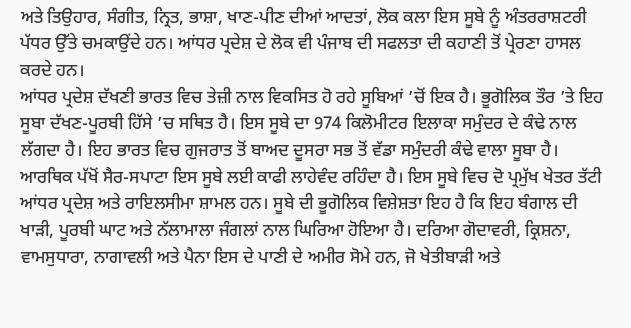ਅਤੇ ਤਿਉਹਾਰ, ਸੰਗੀਤ, ਨ੍ਰਿਤ, ਭਾਸ਼ਾ, ਖਾਣ-ਪੀਣ ਦੀਆਂ ਆਦਤਾਂ, ਲੋਕ ਕਲਾ ਇਸ ਸੂਬੇ ਨੂੰ ਅੰਤਰਰਾਸ਼ਟਰੀ ਪੱਧਰ ਉੱਤੇ ਚਮਕਾਉਂਦੇ ਹਨ। ਆਂਧਰ ਪ੍ਰਦੇਸ਼ ਦੇ ਲੋਕ ਵੀ ਪੰਜਾਬ ਦੀ ਸਫਲਤਾ ਦੀ ਕਹਾਣੀ ਤੋਂ ਪ੍ਰੇਰਣਾ ਹਾਸਲ ਕਰਦੇ ਹਨ।
ਆਂਧਰ ਪ੍ਰਦੇਸ਼ ਦੱਖਣੀ ਭਾਰਤ ਵਿਚ ਤੇਜ਼ੀ ਨਾਲ ਵਿਕਸਿਤ ਹੋ ਰਹੇ ਸੂਬਿਆਂ ’ਚੋਂ ਇਕ ਹੈ। ਭੂਗੋਲਿਕ ਤੌਰ ’ਤੇ ਇਹ ਸੂਬਾ ਦੱਖਣ-ਪੂਰਬੀ ਹਿੱਸੇ ’ਚ ਸਥਿਤ ਹੈ। ਇਸ ਸੂਬੇ ਦਾ 974 ਕਿਲੋਮੀਟਰ ਇਲਾਕਾ ਸਮੁੰਦਰ ਦੇ ਕੰਢੇ ਨਾਲ ਲੱਗਦਾ ਹੈ। ਇਹ ਭਾਰਤ ਵਿਚ ਗੁਜਰਾਤ ਤੋਂ ਬਾਅਦ ਦੂਸਰਾ ਸਭ ਤੋਂ ਵੱਡਾ ਸਮੁੰਦਰੀ ਕੰਢੇ ਵਾਲਾ ਸੂਬਾ ਹੈ। ਆਰਥਿਕ ਪੱਖੋਂ ਸੈਰ-ਸਪਾਟਾ ਇਸ ਸੂਬੇ ਲਈ ਕਾਫੀ ਲਾਹੇਵੰਦ ਰਹਿੰਦਾ ਹੈ। ਇਸ ਸੂਬੇ ਵਿਚ ਦੋ ਪ੍ਰਮੁੱਖ ਖੇਤਰ ਤੱਟੀ ਆਂਧਰ ਪ੍ਰਦੇਸ਼ ਅਤੇ ਰਾਇਲਸੀਮਾ ਸ਼ਾਮਲ ਹਨ। ਸੂਬੇ ਦੀ ਭੂਗੋਲਿਕ ਵਿਸ਼ੇਸ਼ਤਾ ਇਹ ਹੈ ਕਿ ਇਹ ਬੰਗਾਲ ਦੀ ਖਾੜੀ, ਪੂਰਬੀ ਘਾਟ ਅਤੇ ਨੱਲਾਮਾਲਾ ਜੰਗਲਾਂ ਨਾਲ ਘਿਰਿਆ ਹੋਇਆ ਹੈ। ਦਰਿਆ ਗੋਦਾਵਰੀ, ਕ੍ਰਿਸ਼ਨਾ, ਵਾਮਸੁਧਾਰਾ, ਨਾਗਾਵਲੀ ਅਤੇ ਪੈਨਾ ਇਸ ਦੇ ਪਾਣੀ ਦੇ ਅਮੀਰ ਸੋਮੇ ਹਨ, ਜੋ ਖੇਤੀਬਾੜੀ ਅਤੇ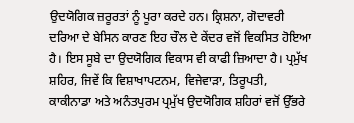ਉਦਯੋਗਿਕ ਜ਼ਰੂਰਤਾਂ ਨੂੰ ਪੂਰਾ ਕਰਦੇ ਹਨ। ਕ੍ਰਿਸ਼ਨਾ, ਗੋਦਾਵਰੀ ਦਰਿਆ ਦੇ ਬੇਸਿਨ ਕਾਰਣ ਇਹ ਚੌਲ ਦੇ ਕੇਂਦਰ ਵਜੋਂ ਵਿਕਸਿਤ ਹੋਇਆ ਹੈ। ਇਸ ਸੂਬੇ ਦਾ ਉਦਯੋਗਿਕ ਵਿਕਾਸ ਵੀ ਕਾਫੀ ਜ਼ਿਆਦਾ ਹੈ। ਪ੍ਰਮੁੱਖ ਸ਼ਹਿਰ, ਜਿਵੇਂ ਕਿ ਵਿਸ਼ਾਖਾਪਟਨਮ, ਵਿਜੇਵਾੜਾ, ਤਿਰੂਪਤੀ, ਕਾਕੀਨਾਡਾ ਅਤੇ ਅਨੰਤਪੁਰਮ ਪ੍ਰਮੁੱਖ ਉਦਯੋਗਿਕ ਸ਼ਹਿਰਾਂ ਵਜੋਂ ਉੱਭਰੇ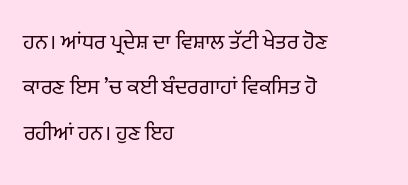ਹਨ। ਆਂਧਰ ਪ੍ਰਦੇਸ਼ ਦਾ ਵਿਸ਼ਾਲ ਤੱਟੀ ਖੇਤਰ ਹੋਣ ਕਾਰਣ ਇਸ ’ਚ ਕਈ ਬੰਦਰਗਾਹਾਂ ਵਿਕਸਿਤ ਹੋ ਰਹੀਆਂ ਹਨ। ਹੁਣ ਇਹ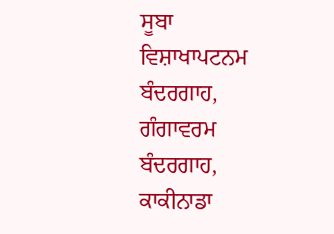ਸੂਬਾ ਵਿਸ਼ਾਖਾਪਟਨਮ ਬੰਦਰਗਾਹ, ਗੰਗਾਵਰਮ ਬੰਦਰਗਾਹ, ਕਾਕੀਨਾਡਾ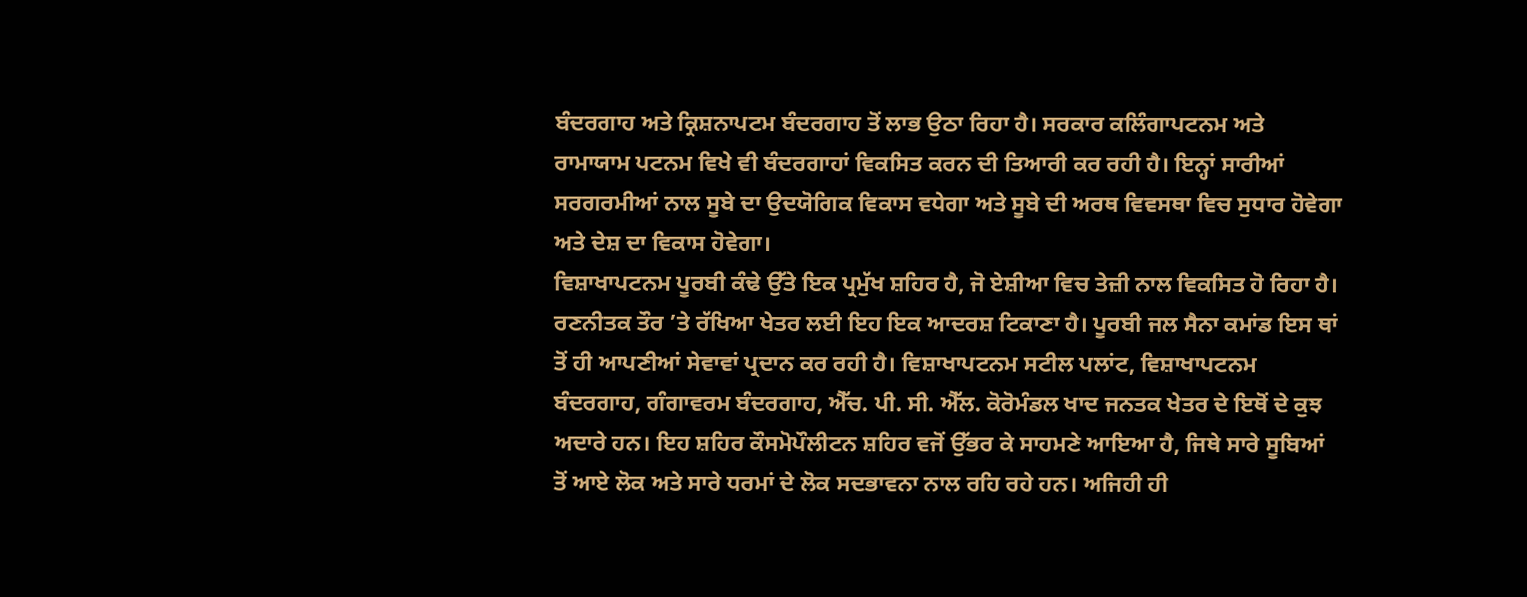ਬੰਦਰਗਾਹ ਅਤੇ ਕ੍ਰਿਸ਼ਨਾਪਟਮ ਬੰਦਰਗਾਹ ਤੋਂ ਲਾਭ ਉਠਾ ਰਿਹਾ ਹੈ। ਸਰਕਾਰ ਕਲਿੰਗਾਪਟਨਮ ਅਤੇ ਰਾਮਾਯਾਮ ਪਟਨਮ ਵਿਖੇ ਵੀ ਬੰਦਰਗਾਹਾਂ ਵਿਕਸਿਤ ਕਰਨ ਦੀ ਤਿਆਰੀ ਕਰ ਰਹੀ ਹੈ। ਇਨ੍ਹਾਂ ਸਾਰੀਆਂ ਸਰਗਰਮੀਆਂ ਨਾਲ ਸੂਬੇ ਦਾ ਉਦਯੋਗਿਕ ਵਿਕਾਸ ਵਧੇਗਾ ਅਤੇ ਸੂਬੇ ਦੀ ਅਰਥ ਵਿਵਸਥਾ ਵਿਚ ਸੁਧਾਰ ਹੋਵੇਗਾ ਅਤੇ ਦੇਸ਼ ਦਾ ਵਿਕਾਸ ਹੋਵੇਗਾ।
ਵਿਸ਼ਾਖਾਪਟਨਮ ਪੂਰਬੀ ਕੰਢੇ ਉੱਤੇ ਇਕ ਪ੍ਰਮੁੱਖ ਸ਼ਹਿਰ ਹੈ, ਜੋ ਏਸ਼ੀਆ ਵਿਚ ਤੇਜ਼ੀ ਨਾਲ ਵਿਕਸਿਤ ਹੋ ਰਿਹਾ ਹੈ। ਰਣਨੀਤਕ ਤੌਰ ’ਤੇ ਰੱਖਿਆ ਖੇਤਰ ਲਈ ਇਹ ਇਕ ਆਦਰਸ਼ ਟਿਕਾਣਾ ਹੈ। ਪੂਰਬੀ ਜਲ ਸੈਨਾ ਕਮਾਂਡ ਇਸ ਥਾਂ ਤੋਂ ਹੀ ਆਪਣੀਆਂ ਸੇਵਾਵਾਂ ਪ੍ਰਦਾਨ ਕਰ ਰਹੀ ਹੈ। ਵਿਸ਼ਾਖਾਪਟਨਮ ਸਟੀਲ ਪਲਾਂਟ, ਵਿਸ਼ਾਖਾਪਟਨਮ ਬੰਦਰਗਾਹ, ਗੰਗਾਵਰਮ ਬੰਦਰਗਾਹ, ਐੱਚ. ਪੀ. ਸੀ. ਐੱਲ. ਕੋਰੋਮੰਡਲ ਖਾਦ ਜਨਤਕ ਖੇਤਰ ਦੇ ਇਥੋਂ ਦੇ ਕੁਝ ਅਦਾਰੇ ਹਨ। ਇਹ ਸ਼ਹਿਰ ਕੌਸਮੋਪੌਲੀਟਨ ਸ਼ਹਿਰ ਵਜੋਂ ਉੱਭਰ ਕੇ ਸਾਹਮਣੇ ਆਇਆ ਹੈ, ਜਿਥੇ ਸਾਰੇ ਸੂਬਿਆਂ ਤੋਂ ਆਏ ਲੋਕ ਅਤੇ ਸਾਰੇ ਧਰਮਾਂ ਦੇ ਲੋਕ ਸਦਭਾਵਨਾ ਨਾਲ ਰਹਿ ਰਹੇ ਹਨ। ਅਜਿਹੀ ਹੀ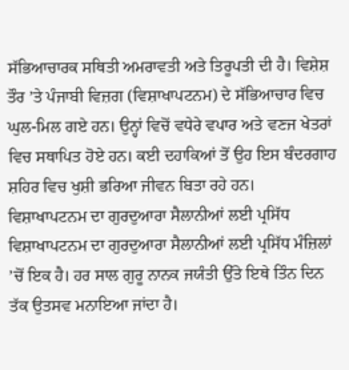ਸੱਭਿਆਚਾਰਕ ਸਥਿਤੀ ਅਮਰਾਵਤੀ ਅਤੇ ਤਿਰੂਪਤੀ ਦੀ ਹੈ। ਵਿਸ਼ੇਸ਼ ਤੌਰ ’ਤੇ ਪੰਜਾਬੀ ਵਿਜ਼ਗ (ਵਿਸ਼ਾਖਾਪਟਨਮ) ਦੇ ਸੱਭਿਆਚਾਰ ਵਿਚ ਘੁਲ-ਮਿਲ ਗਏ ਹਨ। ਉਨ੍ਹਾਂ ਵਿਚੋਂ ਵਧੇਰੇ ਵਪਾਰ ਅਤੇ ਵਣਜ ਖੇਤਰਾਂ ਵਿਚ ਸਥਾਪਿਤ ਹੋਏ ਹਨ। ਕਈ ਦਹਾਕਿਆਂ ਤੋਂ ਉਹ ਇਸ ਬੰਦਰਗਾਹ ਸ਼ਹਿਰ ਵਿਚ ਖੁਸ਼ੀ ਭਰਿਆ ਜੀਵਨ ਬਿਤਾ ਰਹੇ ਹਨ।
ਵਿਸ਼ਾਖਾਪਟਨਮ ਦਾ ਗੁਰਦੁਆਰਾ ਸੈਲਾਨੀਆਂ ਲਈ ਪ੍ਰਸਿੱਧ
ਵਿਸ਼ਾਖਾਪਟਨਮ ਦਾ ਗੁਰਦੁਆਰਾ ਸੈਲਾਨੀਆਂ ਲਈ ਪ੍ਰਸਿੱਧ ਮੰਜ਼ਿਲਾਂ ’ਚੋਂ ਇਕ ਹੈ। ਹਰ ਸਾਲ ਗੁਰੂ ਨਾਨਕ ਜਯੰਤੀ ਉੱਤੇ ਇਥੇ ਤਿੰਨ ਦਿਨ ਤੱਕ ਉਤਸਵ ਮਨਾਇਆ ਜਾਂਦਾ ਹੈ।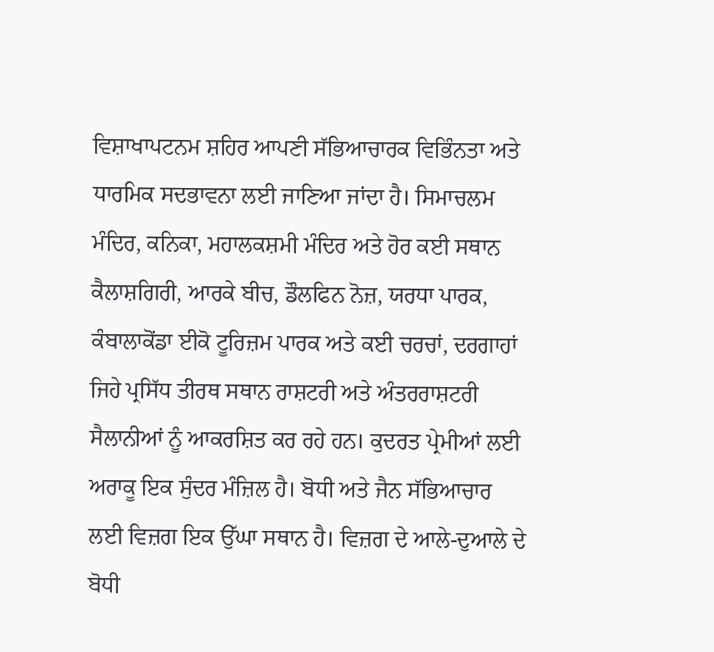ਵਿਸ਼ਾਖਾਪਟਨਮ ਸ਼ਹਿਰ ਆਪਣੀ ਸੱਭਿਆਚਾਰਕ ਵਿਭਿੰਨਤਾ ਅਤੇ ਧਾਰਮਿਕ ਸਦਭਾਵਨਾ ਲਈ ਜਾਣਿਆ ਜਾਂਦਾ ਹੈ। ਸਿਮਾਚਲਮ ਮੰਦਿਰ, ਕਨਿਕਾ, ਮਹਾਲਕਸ਼ਮੀ ਮੰਦਿਰ ਅਤੇ ਹੋਰ ਕਈ ਸਥਾਨ ਕੈਲਾਸ਼ਗਿਰੀ, ਆਰਕੇ ਬੀਚ, ਡੌਲਫਿਨ ਨੋਜ਼, ਯਰਧਾ ਪਾਰਕ, ਕੰਬਾਲਾਕੋਂਡਾ ਈਕੋ ਟੂਰਿਜ਼ਮ ਪਾਰਕ ਅਤੇ ਕਈ ਚਰਚਾਂ, ਦਰਗਾਹਾਂ ਜਿਹੇ ਪ੍ਰਸਿੱਧ ਤੀਰਥ ਸਥਾਨ ਰਾਸ਼ਟਰੀ ਅਤੇ ਅੰਤਰਰਾਸ਼ਟਰੀ ਸੈਲਾਨੀਆਂ ਨੂੰ ਆਕਰਸ਼ਿਤ ਕਰ ਰਹੇ ਹਨ। ਕੁਦਰਤ ਪ੍ਰੇਮੀਆਂ ਲਈ ਅਰਾਕੂ ਇਕ ਸੁੰਦਰ ਮੰਜ਼ਿਲ ਹੈ। ਬੋਧੀ ਅਤੇ ਜੈਨ ਸੱਭਿਆਚਾਰ ਲਈ ਵਿਜ਼ਗ ਇਕ ਉੱਘਾ ਸਥਾਨ ਹੈ। ਵਿਜ਼ਗ ਦੇ ਆਲੇ-ਦੁਆਲੇ ਦੇ ਬੋਧੀ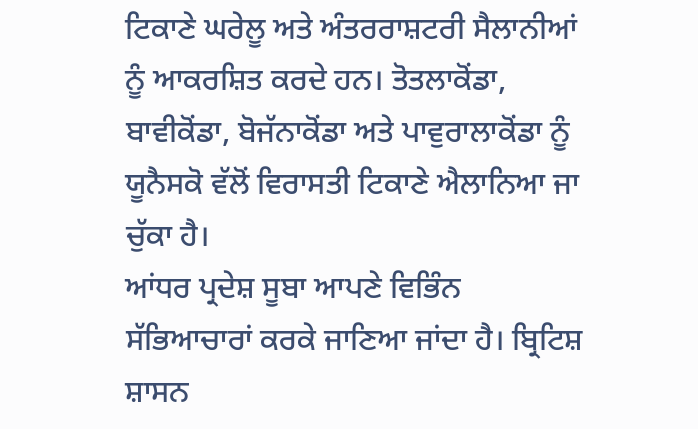ਟਿਕਾਣੇ ਘਰੇਲੂ ਅਤੇ ਅੰਤਰਰਾਸ਼ਟਰੀ ਸੈਲਾਨੀਆਂ ਨੂੰ ਆਕਰਸ਼ਿਤ ਕਰਦੇ ਹਨ। ਤੋਤਲਾਕੋਂਡਾ, ਬਾਵੀਕੋਂਡਾ, ਬੋਜੱਨਾਕੋਂਡਾ ਅਤੇ ਪਾਵੁਰਾਲਾਕੋਂਡਾ ਨੂੰ ਯੂਨੈਸਕੋ ਵੱਲੋਂ ਵਿਰਾਸਤੀ ਟਿਕਾਣੇ ਐਲਾਨਿਆ ਜਾ ਚੁੱਕਾ ਹੈ।
ਆਂਧਰ ਪ੍ਰਦੇਸ਼ ਸੂਬਾ ਆਪਣੇ ਵਿਭਿੰਨ ਸੱਭਿਆਚਾਰਾਂ ਕਰਕੇ ਜਾਣਿਆ ਜਾਂਦਾ ਹੈ। ਬ੍ਰਿਟਿਸ਼ ਸ਼ਾਸਨ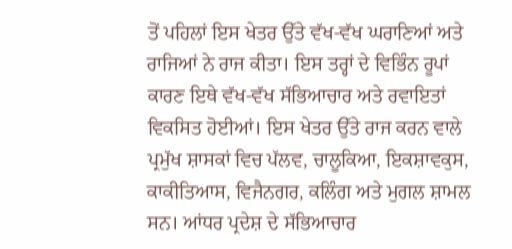ਤੋਂ ਪਹਿਲਾਂ ਇਸ ਖੇਤਰ ਉੱਤੇ ਵੱਖ-ਵੱਖ ਘਰਾਣਿਆਂ ਅਤੇ ਰਾਜਿਆਂ ਨੇ ਰਾਜ ਕੀਤਾ। ਇਸ ਤਰ੍ਹਾਂ ਦੇ ਵਿਭਿੰਨ ਰੂਪਾਂ ਕਾਰਣ ਇਥੇ ਵੱਖ-ਵੱਖ ਸੱਭਿਆਚਾਰ ਅਤੇ ਰਵਾਇਤਾਂ ਵਿਕਸਿਤ ਹੋਈਆਂ। ਇਸ ਖੇਤਰ ਉੱਤੇ ਰਾਜ ਕਰਨ ਵਾਲੇ ਪ੍ਰਮੁੱਖ ਸ਼ਾਸਕਾਂ ਵਿਚ ਪੱਲਵ, ਚਾਲੂਕਿਆ, ਇਕਸ਼ਾਵਕੁਸ, ਕਾਕੀਤਿਆਸ, ਵਿਜੈਨਗਰ, ਕਲਿੰਗ ਅਤੇ ਮੁਗਲ ਸ਼ਾਮਲ ਸਨ। ਆਂਧਰ ਪ੍ਰਦੇਸ਼ ਦੇ ਸੱਭਿਆਚਾਰ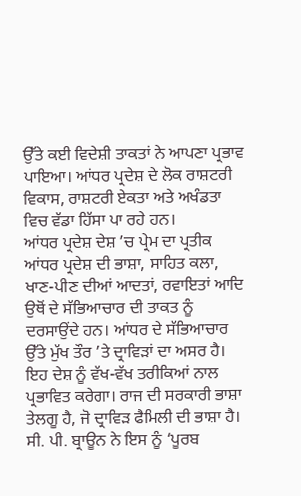ਉੱਤੇ ਕਈ ਵਿਦੇਸ਼ੀ ਤਾਕਤਾਂ ਨੇ ਆਪਣਾ ਪ੍ਰਭਾਵ ਪਾਇਆ। ਆਂਧਰ ਪ੍ਰਦੇਸ਼ ਦੇ ਲੋਕ ਰਾਸ਼ਟਰੀ ਵਿਕਾਸ, ਰਾਸ਼ਟਰੀ ਏਕਤਾ ਅਤੇ ਅਖੰਡਤਾ ਵਿਚ ਵੱਡਾ ਹਿੱਸਾ ਪਾ ਰਹੇ ਹਨ।
ਆਂਧਰ ਪ੍ਰਦੇਸ਼ ਦੇਸ਼ ’ਚ ਪ੍ਰੇਮ ਦਾ ਪ੍ਰਤੀਕ
ਆਂਧਰ ਪ੍ਰਦੇਸ਼ ਦੀ ਭਾਸ਼ਾ, ਸਾਹਿਤ ਕਲਾ, ਖਾਣ-ਪੀਣ ਦੀਆਂ ਆਦਤਾਂ, ਰਵਾਇਤਾਂ ਆਦਿ ਉਥੋਂ ਦੇ ਸੱਭਿਆਚਾਰ ਦੀ ਤਾਕਤ ਨੂੰ ਦਰਸਾਉਂਦੇ ਹਨ। ਆਂਧਰ ਦੇ ਸੱਭਿਆਚਾਰ ਉੱਤੇ ਮੁੱਖ ਤੌਰ ’ਤੇ ਦ੍ਰਾਵਿੜਾਂ ਦਾ ਅਸਰ ਹੈ। ਇਹ ਦੇਸ਼ ਨੂੰ ਵੱਖ-ਵੱਖ ਤਰੀਕਿਆਂ ਨਾਲ ਪ੍ਰਭਾਵਿਤ ਕਰੇਗਾ। ਰਾਜ ਦੀ ਸਰਕਾਰੀ ਭਾਸ਼ਾ ਤੇਲਗੂ ਹੈ, ਜੋ ਦ੍ਰਾਵਿੜ ਫੈਮਿਲੀ ਦੀ ਭਾਸ਼ਾ ਹੈ। ਸੀ. ਪੀ. ਬ੍ਰਾਊਨ ਨੇ ਇਸ ਨੂੰ ‘ਪੂਰਬ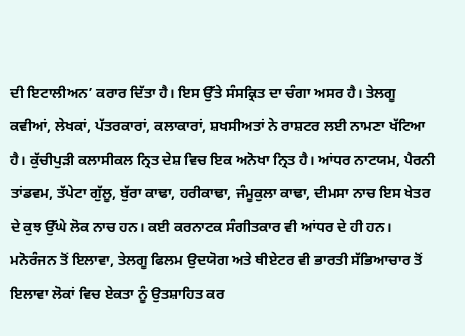ਦੀ ਇਟਾਲੀਅਨ’ ਕਰਾਰ ਦਿੱਤਾ ਹੈ। ਇਸ ਉੱਤੇ ਸੰਸਕ੍ਰਿਤ ਦਾ ਚੰਗਾ ਅਸਰ ਹੈ। ਤੇਲਗੂ ਕਵੀਆਂ, ਲੇਖਕਾਂ, ਪੱਤਰਕਾਰਾਂ, ਕਲਾਕਾਰਾਂ, ਸ਼ਖਸੀਅਤਾਂ ਨੇ ਰਾਸ਼ਟਰ ਲਈ ਨਾਮਣਾ ਖੱਟਿਆ ਹੈ। ਕੁੱਚੀਪੁੜੀ ਕਲਾਸੀਕਲ ਨ੍ਰਿਤ ਦੇਸ਼ ਵਿਚ ਇਕ ਅਨੋਖਾ ਨ੍ਰਿਤ ਹੈ। ਆਂਧਰ ਨਾਟਯਮ, ਪੈਰਨੀ ਤਾਂਡਵਮ, ਤੱਪੇਟਾ ਗੁੱਲੂ, ਬੁੱਰਾ ਕਾਢਾ, ਹਰੀਕਾਢਾ, ਜੰਮੂਕੁਲਾ ਕਾਢਾ, ਦੀਮਸਾ ਨਾਚ ਇਸ ਖੇਤਰ ਦੇ ਕੁਝ ਉੱਘੇ ਲੋਕ ਨਾਚ ਹਨ। ਕਈ ਕਰਨਾਟਕ ਸੰਗੀਤਕਾਰ ਵੀ ਆਂਧਰ ਦੇ ਹੀ ਹਨ। ਮਨੋਰੰਜਨ ਤੋਂ ਇਲਾਵਾ, ਤੇਲਗੂ ਫਿਲਮ ਉਦਯੋਗ ਅਤੇ ਥੀਏਟਰ ਵੀ ਭਾਰਤੀ ਸੱਭਿਆਚਾਰ ਤੋਂ ਇਲਾਵਾ ਲੋਕਾਂ ਵਿਚ ਏਕਤਾ ਨੂੰ ਉਤਸ਼ਾਹਿਤ ਕਰ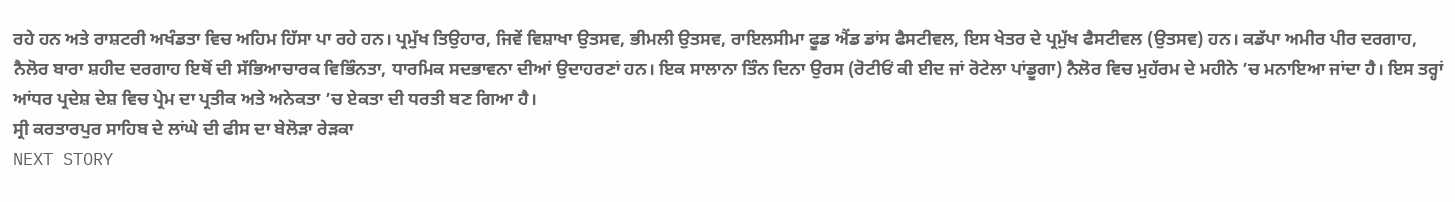ਰਹੇ ਹਨ ਅਤੇ ਰਾਸ਼ਟਰੀ ਅਖੰਡਤਾ ਵਿਚ ਅਹਿਮ ਹਿੱਸਾ ਪਾ ਰਹੇ ਹਨ। ਪ੍ਰਮੁੱਖ ਤਿਉਹਾਰ, ਜਿਵੇਂ ਵਿਸ਼ਾਖਾ ਉਤਸਵ, ਭੀਮਲੀ ਉਤਸਵ, ਰਾਇਲਸੀਮਾ ਫੂਡ ਐਂਡ ਡਾਂਸ ਫੈਸਟੀਵਲ, ਇਸ ਖੇਤਰ ਦੇ ਪ੍ਰਮੁੱਖ ਫੈਸਟੀਵਲ (ਉਤਸਵ) ਹਨ। ਕਡੱਪਾ ਅਮੀਰ ਪੀਰ ਦਰਗਾਹ, ਨੈਲੋਰ ਬਾਰਾ ਸ਼ਹੀਦ ਦਰਗਾਹ ਇਥੋਂ ਦੀ ਸੱਭਿਆਚਾਰਕ ਵਿਭਿੰਨਤਾ, ਧਾਰਮਿਕ ਸਦਭਾਵਨਾ ਦੀਆਂ ਉਦਾਹਰਣਾਂ ਹਨ। ਇਕ ਸਾਲਾਨਾ ਤਿੰਨ ਦਿਨਾ ਉਰਸ (ਰੋਟੀਓਂ ਕੀ ਈਦ ਜਾਂ ਰੋਟੇਲਾ ਪਾਂਡੂਗਾ) ਨੈਲੋਰ ਵਿਚ ਮੁਹੱਰਮ ਦੇ ਮਹੀਨੇ ’ਚ ਮਨਾਇਆ ਜਾਂਦਾ ਹੈ। ਇਸ ਤਰ੍ਹਾਂ ਆਂਧਰ ਪ੍ਰਦੇਸ਼ ਦੇਸ਼ ਵਿਚ ਪ੍ਰੇਮ ਦਾ ਪ੍ਰਤੀਕ ਅਤੇ ਅਨੇਕਤਾ ’ਚ ਏਕਤਾ ਦੀ ਧਰਤੀ ਬਣ ਗਿਆ ਹੈ।
ਸ੍ਰੀ ਕਰਤਾਰਪੁਰ ਸਾਹਿਬ ਦੇ ਲਾਂਘੇ ਦੀ ਫੀਸ ਦਾ ਬੇਲੋੜਾ ਰੇੜਕਾ
NEXT STORY